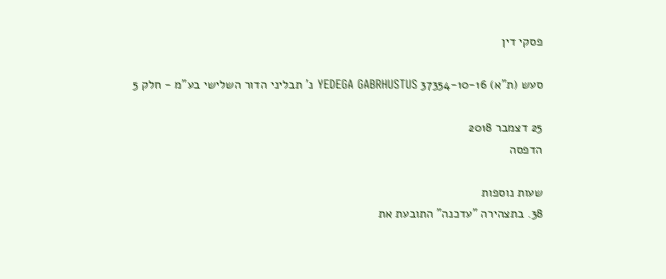פסקי דין

סעש (ת"א) 37354-10-16 YEDEGA GABRHUSTUS נ' תבליני הדור השלישי בע"מ - חלק 5

25 דצמבר 2018
הדפסה

שעות נוספות
38. בתצהירה "עדכנה" התובעת את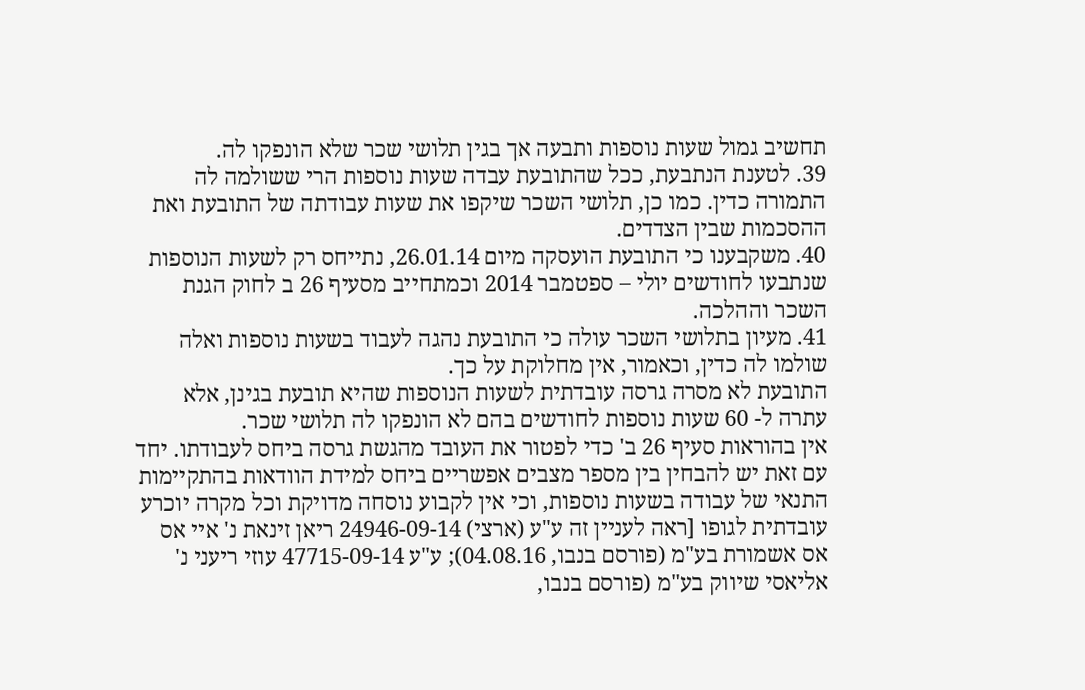תחשיב גמול שעות נוספות ותבעה אך בגין תלושי שכר שלא הונפקו לה.
39. לטענת הנתבעת, ככל שהתובעת עבדה שעות נוספות הרי ששולמה לה התמורה כדין. כמו כן, תלושי השכר שיקפו את שעות עבודתה של התובעת ואת ההסכמות שבין הצדדים.
40. משקבענו כי התובעת הועסקה מיום 26.01.14, נתייחס רק לשעות הנוספות שנתבעו לחודשים יולי – ספטמבר 2014 וכמתחייב מסעיף 26 ב לחוק הגנת השכר וההלכה.
41. מעיון בתלושי השכר עולה כי התובעת נהגה לעבוד בשעות נוספות ואלה שולמו לה כדין, וכאמור, אין מחלוקת על כך.
התובעת לא מסרה גרסה עובדתית לשעות הנוספות שהיא תובעת בגינן, אלא עתרה ל- 60 שעות נוספות לחודשים בהם לא הונפקו לה תלושי שכר.
אין בהוראות סעיף 26 ב' כדי לפטור את העובד מהגשת גרסה ביחס לעבודתו. יחד עם זאת יש להבחין בין מספר מצבים אפשריים ביחס למידת הוודאות בהתקיימות התנאי של עבודה בשעות נוספות, וכי אין לקבוע נוסחה מדויקת וכל מקרה יוכרע עובדתית לגופו [ראה לעניין זה ע"ע (ארצי) 24946-09-14 ריאן זינאת נ' איי אס אס אשמורת בע"מ (פורסם בנבו, 04.08.16); ע"ע 47715-09-14 עוזי ריעני נ' אליאסי שיווק בע"מ (פורסם בנבו,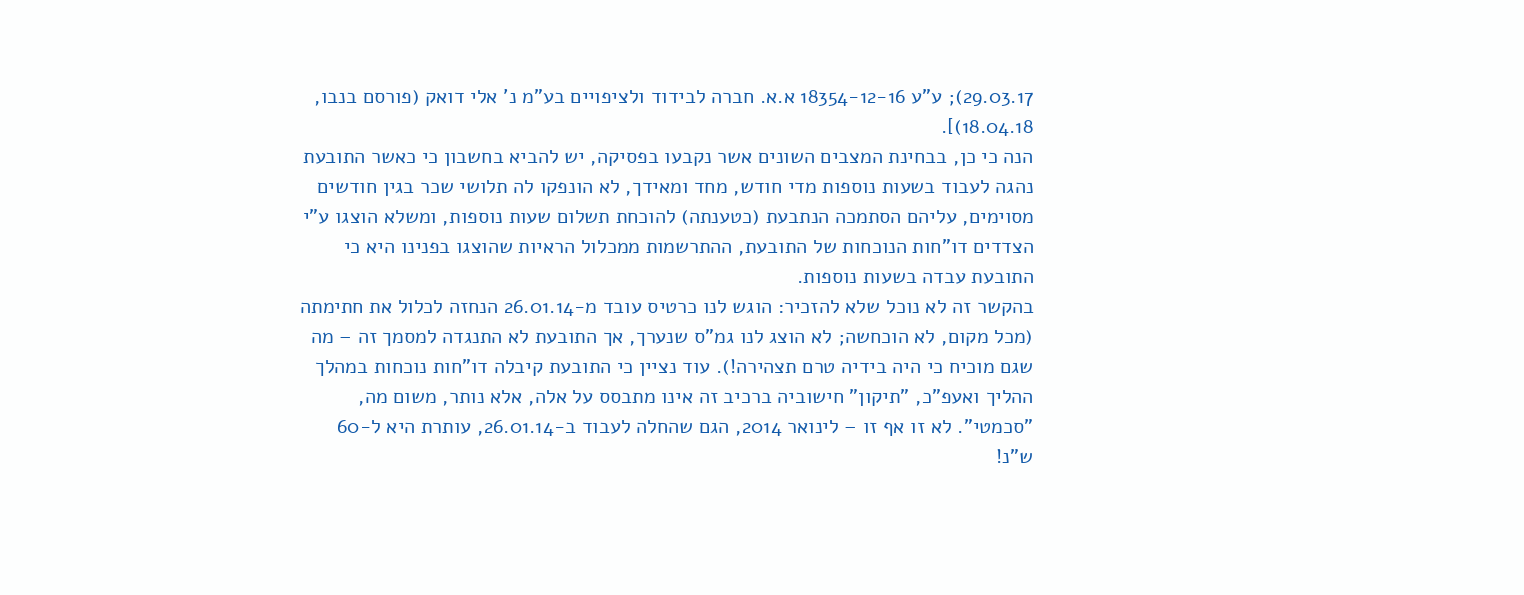29.03.17); ע"ע 18354-12-16 א.א. חברה לבידוד ולציפויים בע"מ נ' אלי דואק (פורסם בנבו, 18.04.18)].
הנה כי כן, בבחינת המצבים השונים אשר נקבעו בפסיקה, יש להביא בחשבון כי כאשר התובעת נהגה לעבוד בשעות נוספות מדי חודש, מחד ומאידך, לא הונפקו לה תלושי שכר בגין חודשים מסוימים, עליהם הסתמכה הנתבעת (כטענתה) להוכחת תשלום שעות נוספות, ומשלא הוצגו ע"י הצדדים דו"חות הנוכחות של התובעת, ההתרשמות ממכלול הראיות שהוצגו בפנינו היא כי התובעת עבדה בשעות נוספות.
בהקשר זה לא נוכל שלא להזכיר: הוגש לנו כרטיס עובד מ-26.01.14 הנחזה לכלול את חתימתה (מכל מקום, לא הוכחשה; לא הוצג לנו גמ"ס שנערך, אך התובעת לא התנגדה למסמך זה – מה שגם מוכיח כי היה בידיה טרם תצהירה!). עוד נציין כי התובעת קיבלה דו"חות נוכחות במהלך ההליך ואעפ"כ, "תיקון" חישוביה ברכיב זה אינו מתבסס על אלה, אלא נותר, משום מה, "סכמטי". לא זו אף זו – לינואר 2014, הגם שהחלה לעבוד ב-26.01.14, עותרת היא ל-60 ש"נ!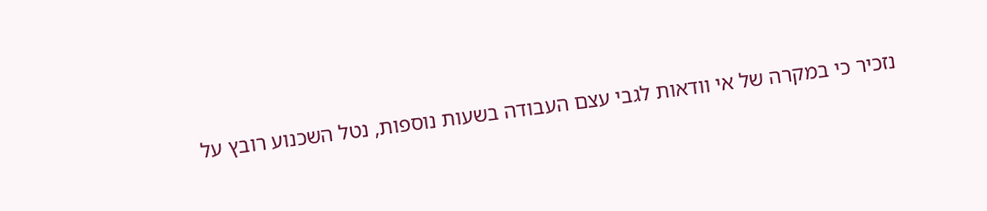נזכיר כי במקרה של אי וודאות לגבי עצם העבודה בשעות נוספות, נטל השכנוע רובץ על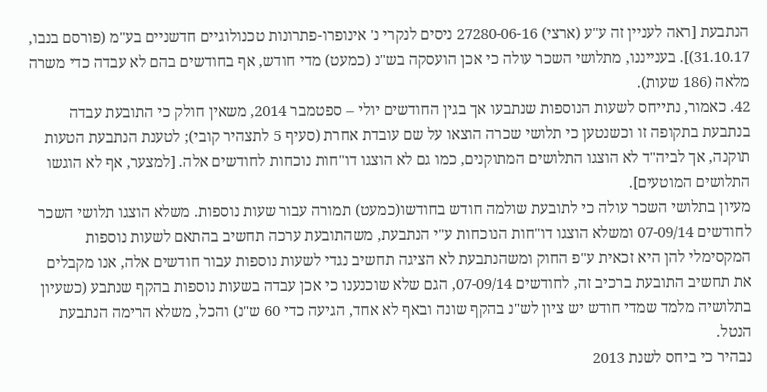הנתבעת [ראה לעניין זה ע"ע (ארצי) 27280-06-16 ניסים לנקרי נ' אינופרו-פתרונות טכנולוגיים חדשניים בע"מ (פורסם בנבו, 31.10.17)]. בענייננו, מתלושי השכר עולה כי אכן הועסקה בש"נ (כמעט) מדי חודש, אף בחודשים בהם לא עבדה כדי משרה מלאה (186 שעות).
42. כאמור, נתייחס לשעות הנוספות שנתבעו אך בגין החודשים יולי – ספטמבר 2014, משאין חולק כי התובעת עבדה בנתבעת בתקופה זו וכשנטען כי תלושי שכרה הוצאו על שם עובדת אחרת (סעיף 5 לתצהיר קובי); לטענת הנתבעת הטעות תוקנה, אך לביה"ד לא הוצגו התלושים המתוקנים, כמו גם לא הוצגו דו"חות נוכחות לחודשים אלה. [למצער, אף לא הוגשו התלושים המוטעים].
מעיון בתלושי השכר עולה כי לתובעת שולמה חודש בחודשו(כמעט) תמורה עבור שעות נוספות. משלא הוצגו תלושי השכר לחודשים 07-09/14 ומשלא הוצגו דו"חות הנוכחות ע"י הנתבעת, משהתובעת ערכה תחשיב בהתאם לשעות נוספות המקסימלי להן היא זכאית ע"פ החוק ומשהנתבעת לא הציגה תחשיב נגדי לשעות נוספות עבור חודשים אלה, אנו מקבלים את תחשיב התובעת ברכיב זה, לחודשים 07-09/14, הגם שלא שוכנענו כי אכן עבדה בשעות נוספות בהקף שנתבע (כשעיון בתלושיה מלמד שמדי חודש יש ציון לש"נ בהקף שונה ובאף לא אחד, הגיעה כדי 60 ש"נ) והכל, משלא הרימה הנתבעת הנטל.
נבהיר כי ביחס לשנת 2013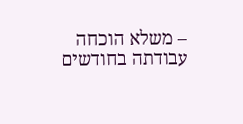– משלא הוכחה עבודתה בחודשים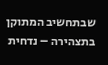שבתחשיב המתוקן בתצהירה – נדחית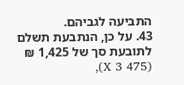התביעה לגביהם.
43. על כן, הנתבעת תשלם לתובעת סך של 1,425 ₪ (475 X 3),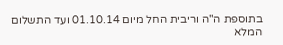בתוספת ה"ה וריבית החל מיום 01.10.14 ועד התשלום המלא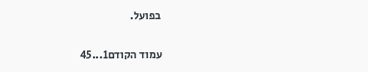בפועל.

עמוד הקודם1...45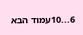6...10עמוד הבא